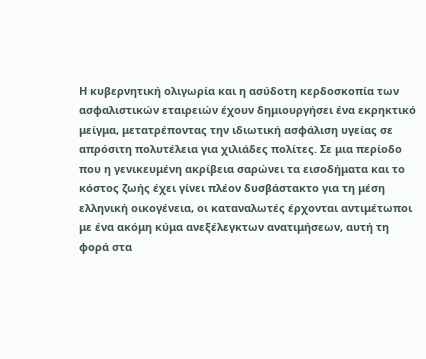Η κυβερνητική ολιγωρία και η ασύδοτη κερδοσκοπία των ασφαλιστικών εταιρειών έχουν δημιουργήσει ένα εκρηκτικό μείγμα, μετατρέποντας την ιδιωτική ασφάλιση υγείας σε απρόσιτη πολυτέλεια για χιλιάδες πολίτες. Σε μια περίοδο που η γενικευμένη ακρίβεια σαρώνει τα εισοδήματα και το κόστος ζωής έχει γίνει πλέον δυσβάστακτο για τη μέση ελληνική οικογένεια, οι καταναλωτές έρχονται αντιμέτωποι με ένα ακόμη κύμα ανεξέλεγκτων ανατιμήσεων, αυτή τη φορά στα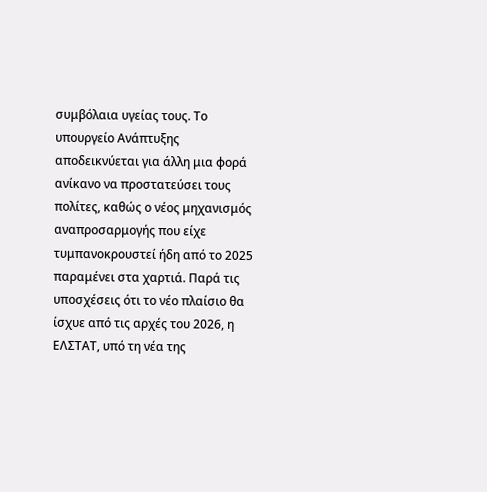συμβόλαια υγείας τους. Το υπουργείο Ανάπτυξης αποδεικνύεται για άλλη μια φορά ανίκανο να προστατεύσει τους πολίτες, καθώς ο νέος μηχανισμός αναπροσαρμογής που είχε τυμπανοκρουστεί ήδη από το 2025 παραμένει στα χαρτιά. Παρά τις υποσχέσεις ότι το νέο πλαίσιο θα ίσχυε από τις αρχές του 2026, η ΕΛΣΤΑΤ, υπό τη νέα της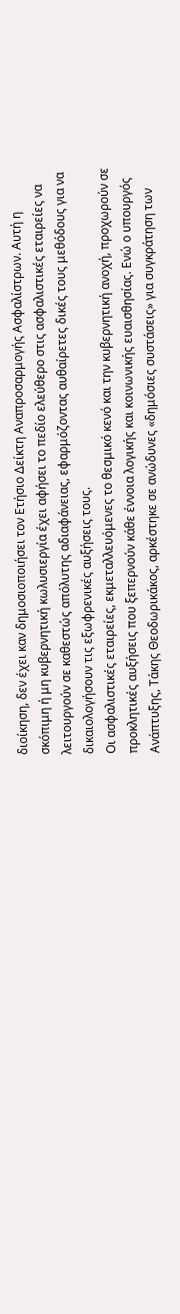διοίκηση, δεν έχει καν δημοσιοποιήσει τον Ετήσιο Δείκτη Αναπροσαρμογής Ασφαλίστρων. Αυτή η σκόπιμη ή μη κυβερνητική κωλυσιεργία έχει αφήσει το πεδίο ελεύθερο στις ασφαλιστικές εταιρείες να λειτουργούν σε καθεστώς απόλυτης αδιαφάνειας, εφαρμόζοντας αυθαίρετες δικές τους μεθόδους για να δικαιολογήσουν τις εξωφρενικές αυξήσεις τους.
Οι ασφαλιστικές εταιρείες, εκμεταλλευόμενες το θεσμικό κενό και την κυβερνητική ανοχή, προχωρούν σε προκλητικές αυξήσεις που ξεπερνούν κάθε έννοια λογικής και κοινωνικής ευαισθησίας. Ενώ ο υπουργός Ανάπτυξης, Τάκης Θεοδωρικάκος, αρκέστηκε σε ανώδυνες «δημόσιες συστάσεις» για συγκράτηση των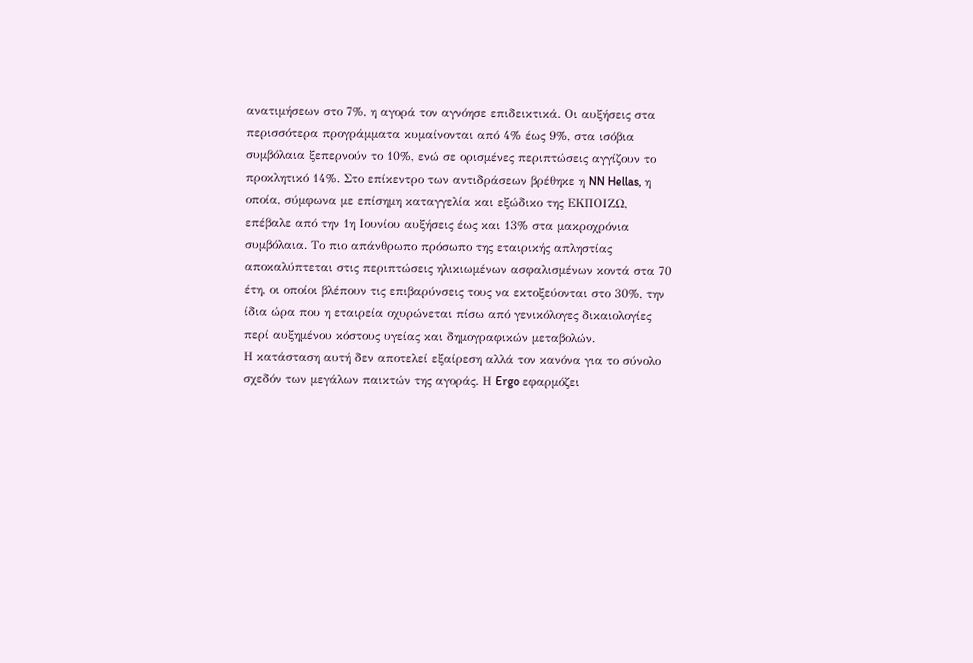ανατιμήσεων στο 7%, η αγορά τον αγνόησε επιδεικτικά. Οι αυξήσεις στα περισσότερα προγράμματα κυμαίνονται από 4% έως 9%, στα ισόβια συμβόλαια ξεπερνούν το 10%, ενώ σε ορισμένες περιπτώσεις αγγίζουν το προκλητικό 14%. Στο επίκεντρο των αντιδράσεων βρέθηκε η NN Hellas, η οποία, σύμφωνα με επίσημη καταγγελία και εξώδικο της ΕΚΠΟΙΖΩ, επέβαλε από την 1η Ιουνίου αυξήσεις έως και 13% στα μακροχρόνια συμβόλαια. Το πιο απάνθρωπο πρόσωπο της εταιρικής απληστίας αποκαλύπτεται στις περιπτώσεις ηλικιωμένων ασφαλισμένων κοντά στα 70 έτη, οι οποίοι βλέπουν τις επιβαρύνσεις τους να εκτοξεύονται στο 30%, την ίδια ώρα που η εταιρεία οχυρώνεται πίσω από γενικόλογες δικαιολογίες περί αυξημένου κόστους υγείας και δημογραφικών μεταβολών.
Η κατάσταση αυτή δεν αποτελεί εξαίρεση αλλά τον κανόνα για το σύνολο σχεδόν των μεγάλων παικτών της αγοράς. Η Ergo εφαρμόζει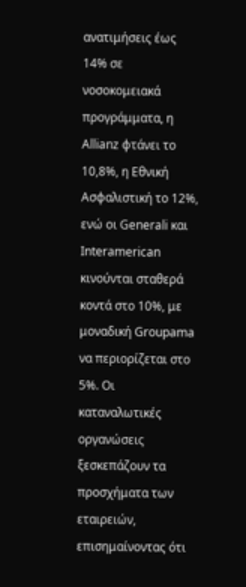ανατιμήσεις έως 14% σε νοσοκομειακά προγράμματα, η Allianz φτάνει το 10,8%, η Εθνική Ασφαλιστική το 12%, ενώ οι Generali και Interamerican κινούνται σταθερά κοντά στο 10%, με μοναδική Groupama να περιορίζεται στο 5%. Οι καταναλωτικές οργανώσεις ξεσκεπάζουν τα προσχήματα των εταιρειών, επισημαίνοντας ότι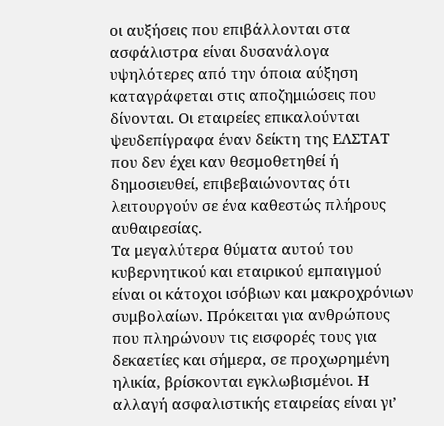οι αυξήσεις που επιβάλλονται στα ασφάλιστρα είναι δυσανάλογα υψηλότερες από την όποια αύξηση καταγράφεται στις αποζημιώσεις που δίνονται. Οι εταιρείες επικαλούνται ψευδεπίγραφα έναν δείκτη της ΕΛΣΤΑΤ που δεν έχει καν θεσμοθετηθεί ή δημοσιευθεί, επιβεβαιώνοντας ότι λειτουργούν σε ένα καθεστώς πλήρους αυθαιρεσίας.
Τα μεγαλύτερα θύματα αυτού του κυβερνητικού και εταιρικού εμπαιγμού είναι οι κάτοχοι ισόβιων και μακροχρόνιων συμβολαίων. Πρόκειται για ανθρώπους που πληρώνουν τις εισφορές τους για δεκαετίες και σήμερα, σε προχωρημένη ηλικία, βρίσκονται εγκλωβισμένοι. Η αλλαγή ασφαλιστικής εταιρείας είναι γι’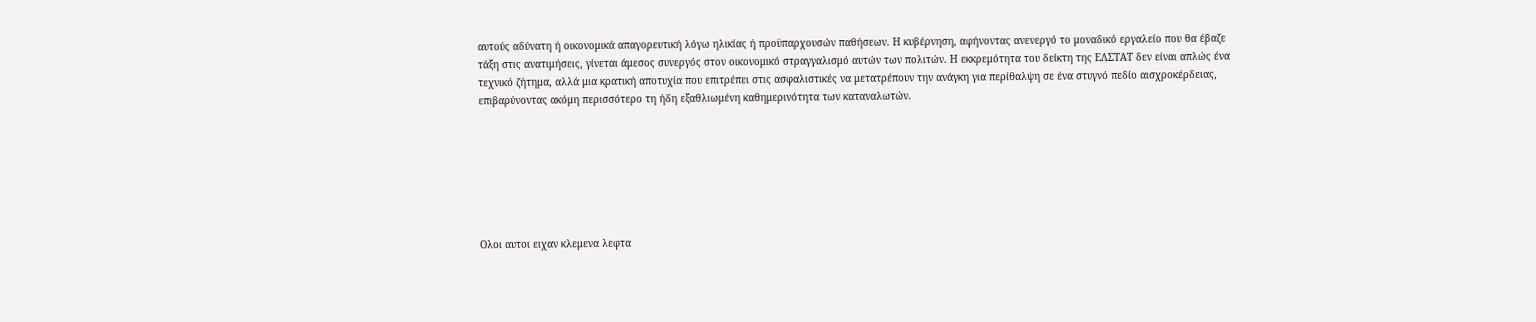αυτούς αδύνατη ή οικονομικά απαγορευτική λόγω ηλικίας ή προϋπαρχουσών παθήσεων. Η κυβέρνηση, αφήνοντας ανενεργό το μοναδικό εργαλείο που θα έβαζε τάξη στις ανατιμήσεις, γίνεται άμεσος συνεργός στον οικονομικό στραγγαλισμό αυτών των πολιτών. Η εκκρεμότητα του δείκτη της ΕΛΣΤΑΤ δεν είναι απλώς ένα τεχνικό ζήτημα, αλλά μια κρατική αποτυχία που επιτρέπει στις ασφαλιστικές να μετατρέπουν την ανάγκη για περίθαλψη σε ένα στυγνό πεδίο αισχροκέρδειας, επιβαρύνοντας ακόμη περισσότερο τη ήδη εξαθλιωμένη καθημερινότητα των καταναλωτών.







Ολοι αυτοι ειχαν κλεμενα λεφτα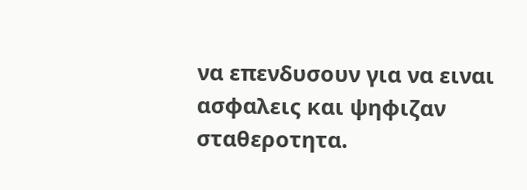να επενδυσουν για να ειναι ασφαλεις και ψηφιζαν σταθεροτητα.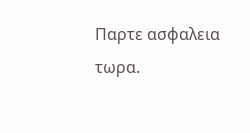Παρτε ασφαλεια τωρα.